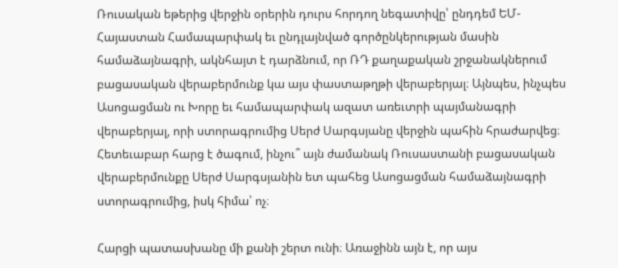Ռուսական եթերից վերջին օրերին դուրս հորդող նեգատիվը՝ ընդդեմ ԵՄ-Հայաստան Համապարփակ եւ ընդլայնված գործընկերության մասին համաձայնագրի, ակնհայտ է դարձնում, որ ՌԴ քաղաքական շրջանակներում բացասական վերաբերմունք կա այս փաստաթղթի վերաբերյալ։ Այնպես, ինչպես Ասոցացման ու Խորը եւ համապարփակ ազատ առեւտրի պայմանագրի վերաբերյալ, որի ստորագրումից Սերժ Սարգսյանը վերջին պահին հրաժարվեց։ Հետեւաբար հարց է ծագում, ինչու՞ այն ժամանակ Ռուսաստանի բացասական վերաբերմունքը Սերժ Սարգսյանին ետ պահեց Ասոցացման համաձայնագրի ստորագրումից, իսկ հիմա՝ ոչ։

Հարցի պատասխանը մի քանի շերտ ունի։ Առաջինն այն է, որ այս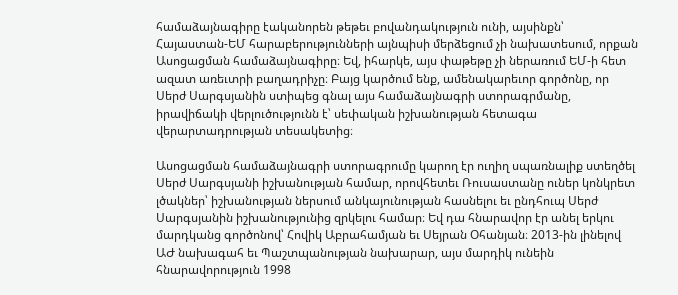համաձայնագիրը էականորեն թեթեւ բովանդակություն ունի, այսինքն՝ Հայաստան-ԵՄ հարաբերությունների այնպիսի մերձեցում չի նախատեսում, որքան Ասոցացման համաձայնագիրը։ Եվ, իհարկե, այս փաթեթը չի ներառում ԵՄ-ի հետ ազատ առեւտրի բաղադրիչը։ Բայց կարծում ենք, ամենակարեւոր գործոնը, որ Սերժ Սարգսյանին ստիպեց գնալ այս համաձայնագրի ստորագրմանը, իրավիճակի վերլուծությունն է՝ սեփական իշխանության հետագա վերարտադրության տեսակետից։

Ասոցացման համաձայնագրի ստորագրումը կարող էր ուղիղ սպառնալիք ստեղծել Սերժ Սարգսյանի իշխանության համար, որովհետեւ Ռուսաստանը ուներ կոնկրետ լծակներ՝ իշխանության ներսում անկայունության հասնելու եւ ընդհուպ Սերժ Սարգսյանին իշխանությունից զրկելու համար։ Եվ դա հնարավոր էր անել երկու մարդկանց գործոնով՝ Հովիկ Աբրահամյան եւ Սեյրան Օհանյան։ 2013-ին լինելով ԱԺ նախագահ եւ Պաշտպանության նախարար, այս մարդիկ ունեին հնարավորություն 1998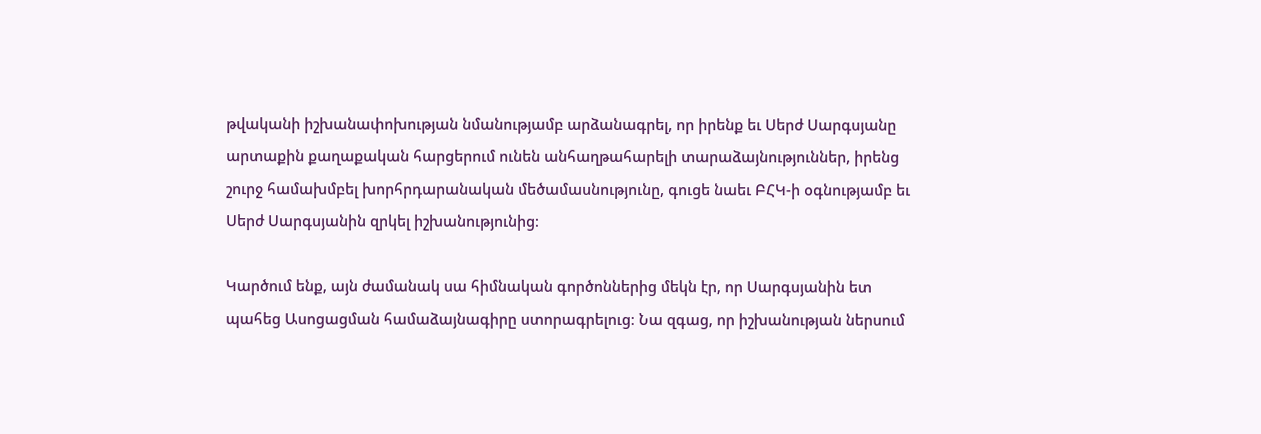թվականի իշխանափոխության նմանությամբ արձանագրել, որ իրենք եւ Սերժ Սարգսյանը արտաքին քաղաքական հարցերում ունեն անհաղթահարելի տարաձայնություններ, իրենց շուրջ համախմբել խորհրդարանական մեծամասնությունը, գուցե նաեւ ԲՀԿ-ի օգնությամբ եւ Սերժ Սարգսյանին զրկել իշխանությունից։

Կարծում ենք, այն ժամանակ սա հիմնական գործոններից մեկն էր, որ Սարգսյանին ետ պահեց Ասոցացման համաձայնագիրը ստորագրելուց։ Նա զգաց, որ իշխանության ներսում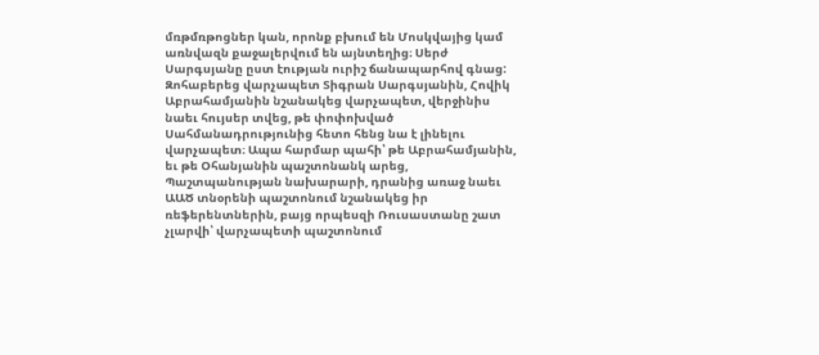մռթմռթոցներ կան, որոնք բխում են Մոսկվայից կամ առնվազն քաջալերվում են այնտեղից։ Սերժ Սարգսյանը ըստ էության ուրիշ ճանապարհով գնաց: Զոհաբերեց վարչապետ Տիգրան Սարգսյանին, Հովիկ Աբրահամյանին նշանակեց վարչապետ, վերջինիս նաեւ հույսեր տվեց, թե փոփոխված Սահմանադրությունից հետո հենց նա է լինելու վարչապետ։ Ապա հարմար պահի՝ թե Աբրահամյանին, եւ թե Օհանյանին պաշտոնանկ արեց, Պաշտպանության նախարարի, դրանից առաջ նաեւ ԱԱԾ տնօրենի պաշտոնում նշանակեց իր ռեֆերենտներին, բայց որպեսզի Ռուսաստանը շատ չլարվի՝ վարչապետի պաշտոնում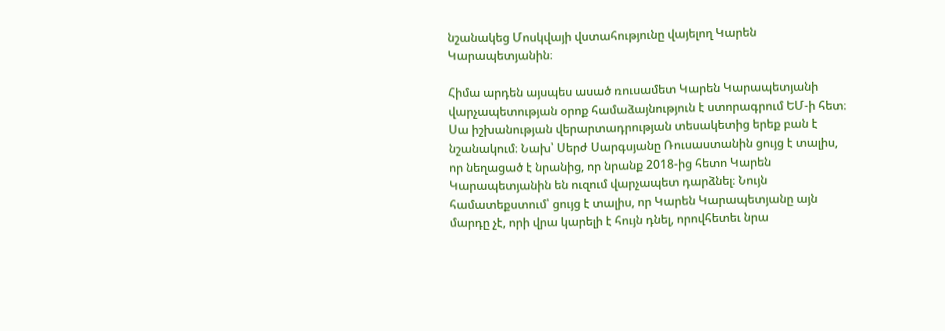նշանակեց Մոսկվայի վստահությունը վայելող Կարեն Կարապետյանին։

Հիմա արդեն այսպես ասած ռուսամետ Կարեն Կարապետյանի վարչապետության օրոք համաձայնություն է ստորագրում ԵՄ-ի հետ։ Սա իշխանության վերարտադրության տեսակետից երեք բան է նշանակում։ Նախ՝ Սերժ Սարգսյանը Ռուսաստանին ցույց է տալիս, որ նեղացած է նրանից, որ նրանք 2018-ից հետո Կարեն Կարապետյանին են ուզում վարչապետ դարձնել։ Նույն համատեքստում՝ ցույց է տալիս, որ Կարեն Կարապետյանը այն մարդը չէ, որի վրա կարելի է հույն դնել, որովհետեւ նրա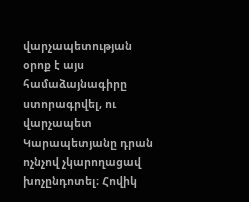վարչապետության օրոք է այս համաձայնագիրը ստորագրվել, ու վարչապետ Կարապետյանը դրան ոչնչով չկարողացավ խոչընդոտել։ Հովիկ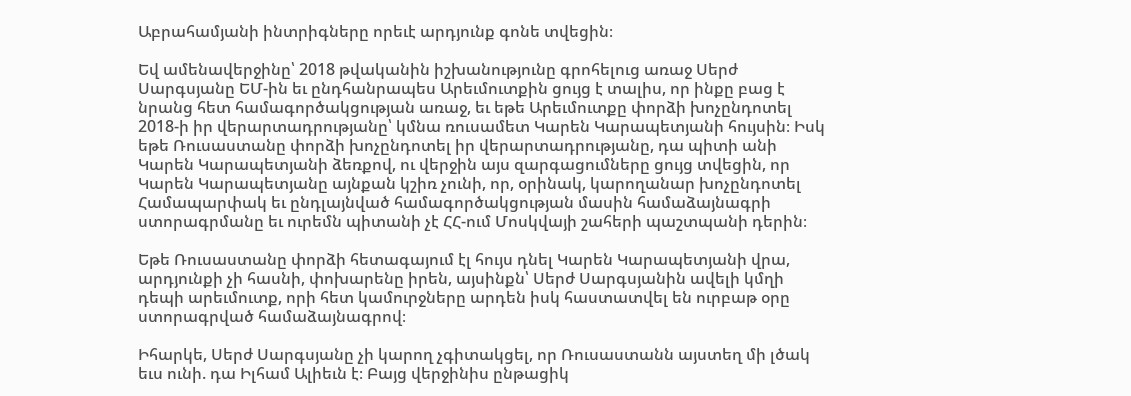Աբրահամյանի ինտրիգները որեւէ արդյունք գոնե տվեցին։

Եվ ամենավերջինը՝ 2018 թվականին իշխանությունը գրոհելուց առաջ Սերժ Սարգսյանը ԵՄ-ին եւ ընդհանրապես Արեւմուտքին ցույց է տալիս, որ ինքը բաց է նրանց հետ համագործակցության առաջ, եւ եթե Արեւմուտքը փորձի խոչընդոտել 2018-ի իր վերարտադրությանը՝ կմնա ռուսամետ Կարեն Կարապետյանի հույսին։ Իսկ եթե Ռուսաստանը փորձի խոչընդոտել իր վերարտադրությանը, դա պիտի անի Կարեն Կարապետյանի ձեռքով, ու վերջին այս զարգացումները ցույց տվեցին, որ Կարեն Կարապետյանը այնքան կշիռ չունի, որ, օրինակ, կարողանար խոչընդոտել Համապարփակ եւ ընդլայնված համագործակցության մասին համաձայնագրի ստորագրմանը եւ ուրեմն պիտանի չէ ՀՀ-ում Մոսկվայի շահերի պաշտպանի դերին։

Եթե Ռուսաստանը փորձի հետագայում էլ հույս դնել Կարեն Կարապետյանի վրա, արդյունքի չի հասնի, փոխարենը իրեն, այսինքն՝ Սերժ Սարգսյանին ավելի կմղի դեպի արեւմուտք, որի հետ կամուրջները արդեն իսկ հաստատվել են ուրբաթ օրը ստորագրված համաձայնագրով։

Իհարկե, Սերժ Սարգսյանը չի կարող չգիտակցել, որ Ռուսաստանն այստեղ մի լծակ եւս ունի. դա Իլհամ Ալիեւն է։ Բայց վերջինիս ընթացիկ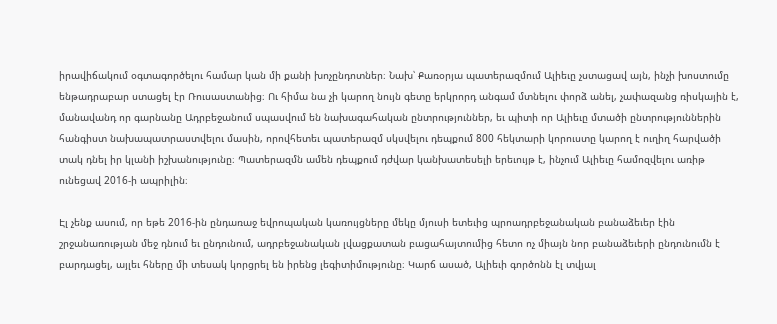իրավիճակում օգտագործելու համար կան մի քանի խոչընդոտներ։ Նախ՝ Քառօրյա պատերազմում Ալիեւը չստացավ այն, ինչի խոստումը ենթադրաբար ստացել էր Ռուսաստանից։ Ու հիմա նա չի կարող նույն գետը երկրորդ անգամ մտնելու փորձ անել, չափազանց ռիսկային է, մանավանդ որ գարնանը Ադրբեջանում սպասվում են նախագահական ընտրություններ, եւ պիտի որ Ալիեւը մտածի ընտրություններին հանգիստ նախապատրաստվելու մասին, որովհետեւ պատերազմ սկսվելու դեպքում 800 հեկտարի կորուստը կարող է ուղիղ հարվածի տակ դնել իր կլանի իշխանությունը։ Պատերազմն ամեն դեպքում դժվար կանխատեսելի երեւույթ է, ինչում Ալիեւը համոզվելու առիթ ունեցավ 2016-ի ապրիլին։

Էլ չենք ասում, որ եթե 2016-ին ընդառաջ եվրոպական կառույցները մեկը մյուսի ետեւից պրոադրբեջանական բանաձեւեր էին շրջանառության մեջ դնում եւ ընդունում, ադրբեջանական լվացքատան բացահայտումից հետո ոչ միայն նոր բանաձեւերի ընդունումն է բարդացել, այլեւ հները մի տեսակ կորցրել են իրենց լեգիտիմությունը։ Կարճ ասած, Ալիեւի գործոնն էլ տվյալ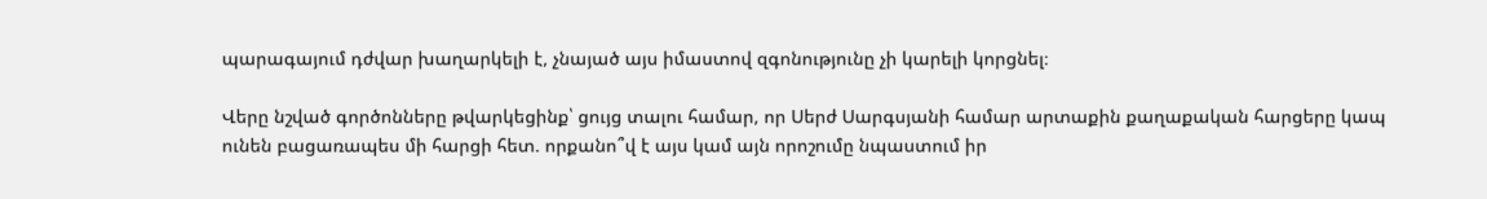պարագայում դժվար խաղարկելի է, չնայած այս իմաստով զգոնությունը չի կարելի կորցնել։

Վերը նշված գործոնները թվարկեցինք՝ ցույց տալու համար, որ Սերժ Սարգսյանի համար արտաքին քաղաքական հարցերը կապ ունեն բացառապես մի հարցի հետ. որքանո՞վ է այս կամ այն որոշումը նպաստում իր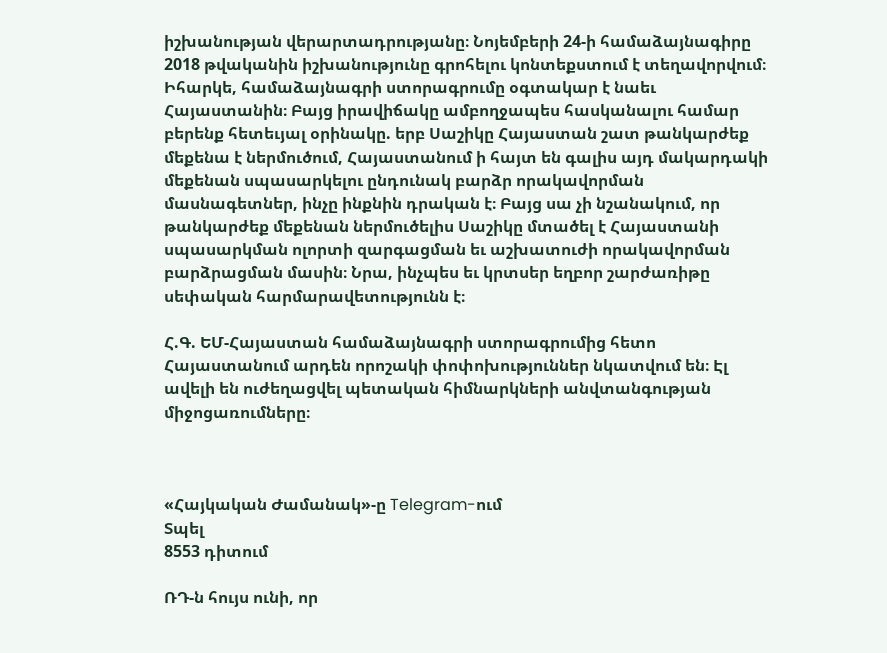իշխանության վերարտադրությանը։ Նոյեմբերի 24-ի համաձայնագիրը 2018 թվականին իշխանությունը գրոհելու կոնտեքստում է տեղավորվում։ Իհարկե, համաձայնագրի ստորագրումը օգտակար է նաեւ Հայաստանին։ Բայց իրավիճակը ամբողջապես հասկանալու համար բերենք հետեւյալ օրինակը. երբ Սաշիկը Հայաստան շատ թանկարժեք մեքենա է ներմուծում, Հայաստանում ի հայտ են գալիս այդ մակարդակի մեքենան սպասարկելու ընդունակ բարձր որակավորման մասնագետներ, ինչը ինքնին դրական է։ Բայց սա չի նշանակում, որ թանկարժեք մեքենան ներմուծելիս Սաշիկը մտածել է Հայաստանի սպասարկման ոլորտի զարգացման եւ աշխատուժի որակավորման բարձրացման մասին։ Նրա, ինչպես եւ կրտսեր եղբոր շարժառիթը սեփական հարմարավետությունն է։

Հ.Գ. ԵՄ-Հայաստան համաձայնագրի ստորագրումից հետո Հայաստանում արդեն որոշակի փոփոխություններ նկատվում են։ Էլ ավելի են ուժեղացվել պետական հիմնարկների անվտանգության միջոցառումները։



«Հայկական Ժամանակ»-ը Telegram-ում
Տպել
8553 դիտում

ՌԴ-ն հույս ունի, որ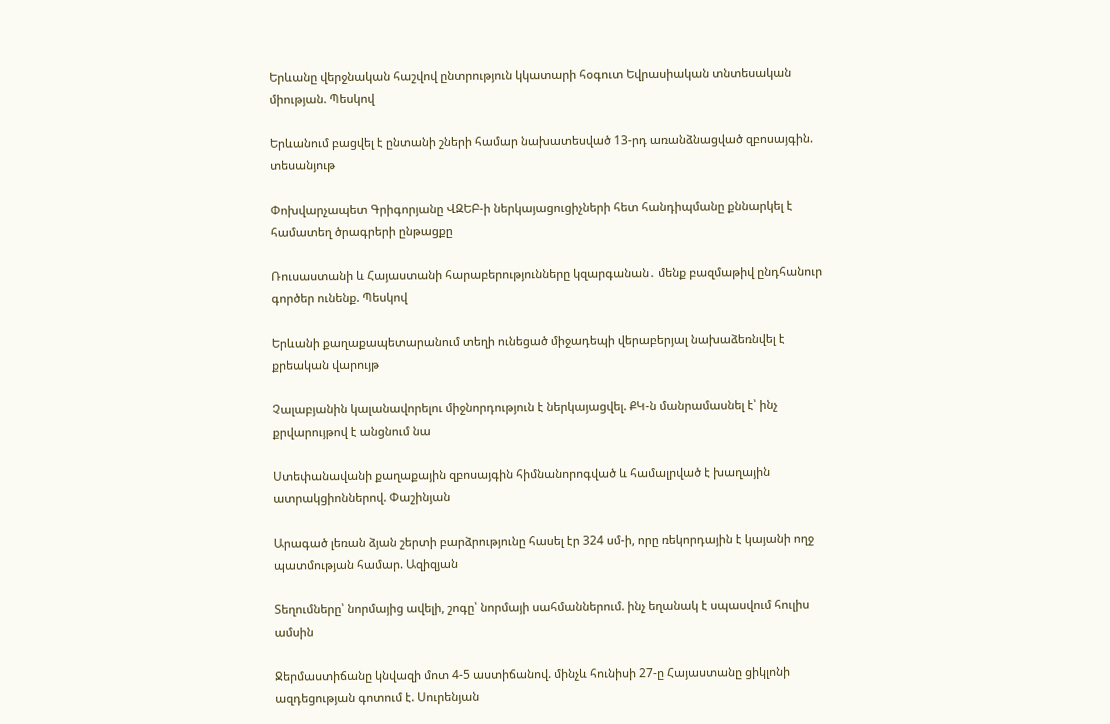Երևանը վերջնական հաշվով ընտրություն կկատարի հօգուտ Եվրասիական տնտեսական միության. Պեսկով

Երևանում բացվել է ընտանի շների համար նախատեսված 13-րդ առանձնացված զբոսայգին. տեսանյութ

Փոխվարչապետ Գրիգորյանը ՎԶԵԲ-ի ներկայացուցիչների հետ հանդիպմանը քննարկել է համատեղ ծրագրերի ընթացքը

Ռուսաստանի և Հայաստանի հարաբերությունները կզարգանան․ մենք բազմաթիվ ընդհանուր գործեր ունենք. Պեսկով

Երևանի քաղաքապետարանում տեղի ունեցած միջադեպի վերաբերյալ նախաձեռնվել է քրեական վարույթ

Չալաբյանին կալանավորելու միջնորդություն է ներկայացվել. ՔԿ-ն մանրամասնել է՝ ինչ քրվարույթով է անցնում նա

Ստեփանավանի քաղաքային զբոսայգին հիմնանորոգված և համալրված է խաղային ատրակցիոններով. Փաշինյան

Արագած լեռան ձյան շերտի բարձրությունը հասել էր 324 սմ-ի, որը ռեկորդային է կայանի ողջ պատմության համար. Ազիզյան

Տեղումները՝ նորմայից ավելի, շոգը՝ նորմայի սահմաններում. ինչ եղանակ է սպասվում հուլիս ամսին

Ջերմաստիճանը կնվազի մոտ 4-5 աստիճանով. մինչև հունիսի 27-ը Հայաստանը ցիկլոնի ազդեցության գոտում է. Սուրենյան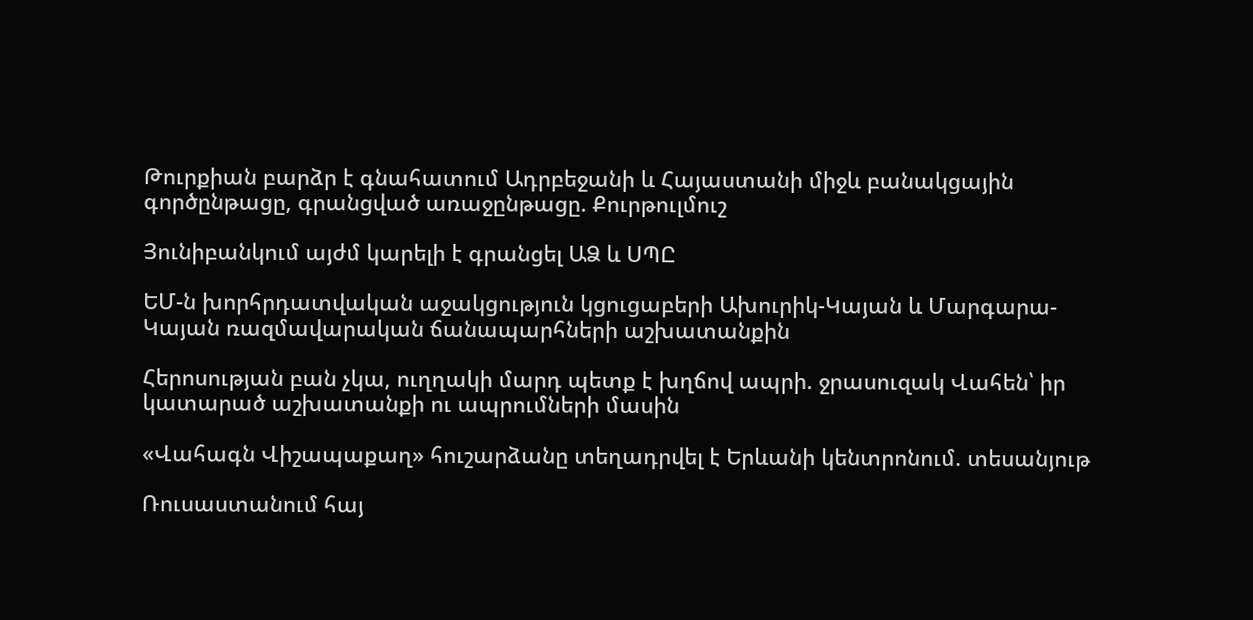Թուրքիան բարձր է գնահատում Ադրբեջանի և Հայաստանի միջև բանակցային գործընթացը, գրանցված առաջընթացը. Քուրթուլմուշ

Յունիբանկում այժմ կարելի է գրանցել ԱՁ և ՍՊԸ

ԵՄ-ն խորհրդատվական աջակցություն կցուցաբերի Ախուրիկ-Կայան և Մարգարա-Կայան ռազմավարական ճանապարհների աշխատանքին

Հերոսության բան չկա, ուղղակի մարդ պետք է խղճով ապրի. ջրասուզակ Վահեն՝ իր կատարած աշխատանքի ու ապրումների մասին

«Վահագն Վիշապաքաղ» հուշարձանը տեղադրվել է Երևանի կենտրոնում. տեսանյութ

Ռուսաստանում հայ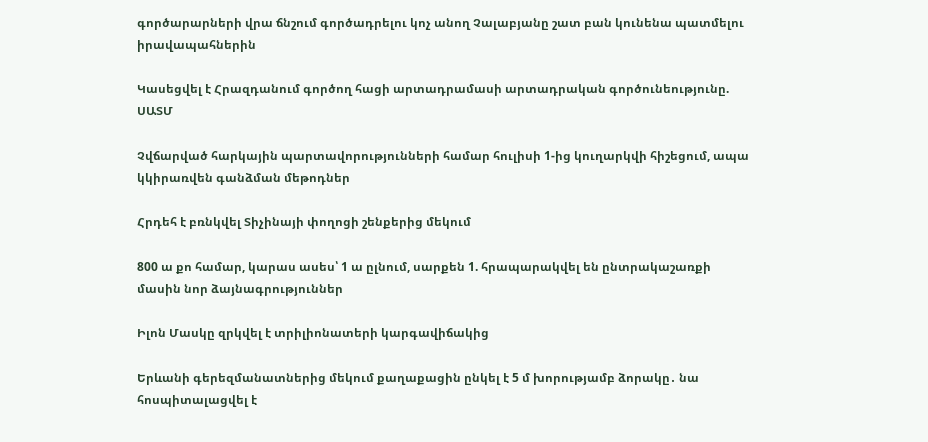գործարարների վրա ճնշում գործադրելու կոչ անող Չալաբյանը շատ բան կունենա պատմելու իրավապահներին

Կասեցվել է Հրազդանում գործող հացի արտադրամասի արտադրական գործունեությունը. ՍԱՏՄ

Չվճարված հարկային պարտավորությունների համար հուլիսի 1-ից կուղարկվի հիշեցում, ապա կկիրառվեն գանձման մեթոդներ

Հրդեհ է բռնկվել Տիչինայի փողոցի շենքերից մեկում

800 ա քո համար, կարաս ասես՝ 1 ա ըլնում, սարքեն 1. հրապարակվել են ընտրակաշառքի մասին նոր ձայնագրություններ

Իլոն Մասկը զրկվել է տրիլիոնատերի կարգավիճակից

Երևանի գերեզմանատներից մեկում քաղաքացին ընկել է 5 մ խորությամբ ձորակը․ նա հոսպիտալացվել է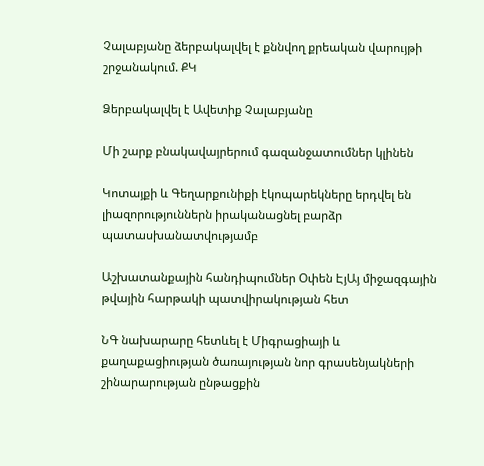Չալաբյանը ձերբակալվել է քննվող քրեական վարույթի շրջանակում. ՔԿ

Ձերբակալվել է Ավետիք Չալաբյանը

Մի շարք բնակավայրերում գազանջատումներ կլինեն

Կոտայքի և Գեղարքունիքի էկոպարեկները երդվել են լիազորություններն իրականացնել բարձր պատասխանատվությամբ

Աշխատանքային հանդիպումներ Օփեն ԷյԱյ միջազգային թվային հարթակի պատվիրակության հետ

ՆԳ նախարարը հետևել է Միգրացիայի և քաղաքացիության ծառայության նոր գրասենյակների շինարարության ընթացքին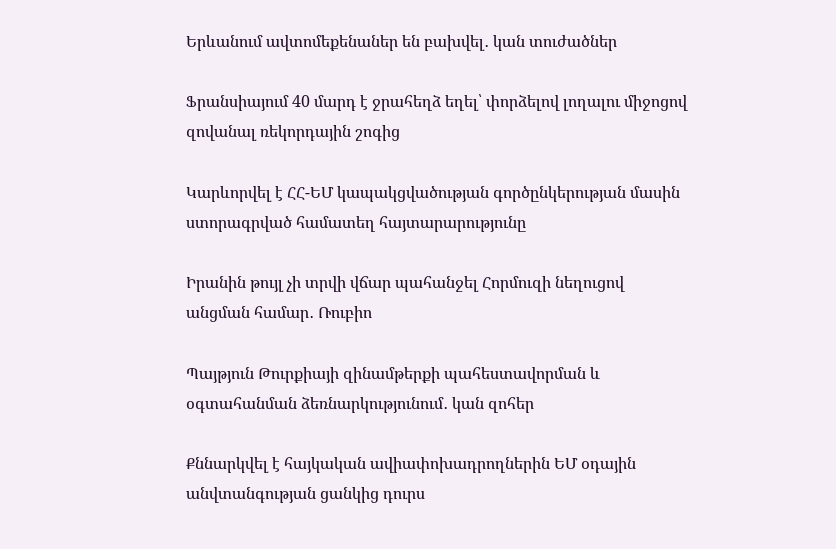Երևանում ավտոմեքենաներ են բախվել․ կան տուժածներ

Ֆրանսիայում 40 մարդ է ջրահեղձ եղել՝ փորձելով լողալու միջոցով զովանալ ռեկորդային շոգից

Կարևորվել է ՀՀ-ԵՄ կապակցվածության գործընկերության մասին ստորագրված համատեղ հայտարարությունը

Իրանին թույլ չի տրվի վճար պահանջել Հորմուզի նեղուցով անցման համար․ Ռուբիո

Պայթյուն Թուրքիայի զինամթերքի պահեստավորման և օգտահանման ձեռնարկությունում․ կան զոհեր

Քննարկվել է հայկական ավիափոխադրողներին ԵՄ օդային անվտանգության ցանկից դուրս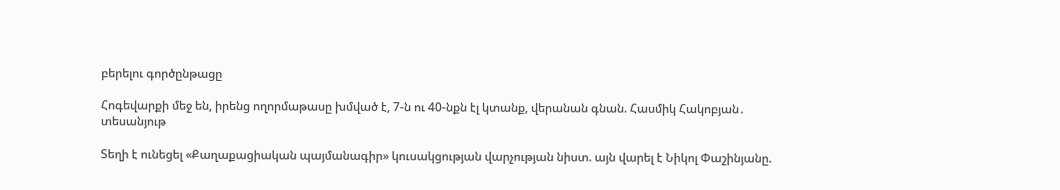բերելու գործընթացը

Հոգեվարքի մեջ են, իրենց ողորմաթասը խմված է, 7-ն ու 40-նքն էլ կտանք, վերանան գնան. Հասմիկ Հակոբյան․ տեսանյութ

Տեղի է ունեցել «Քաղաքացիական պայմանագիր» կուսակցության վարչության նիստ. այն վարել է Նիկոլ Փաշինյանը.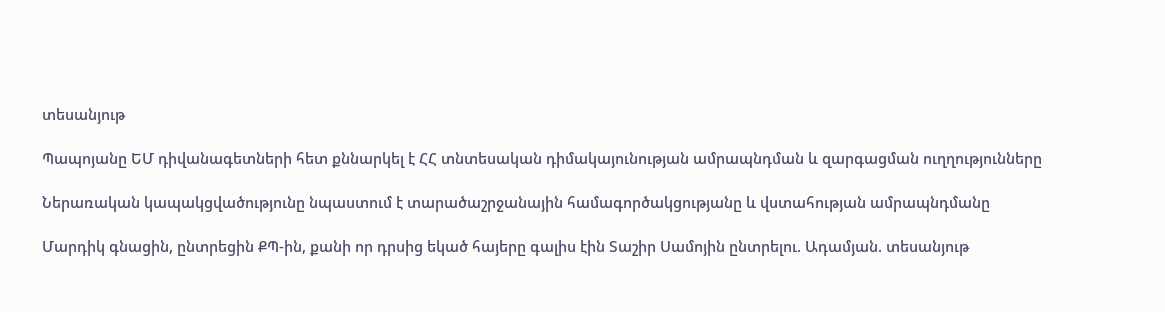տեսանյութ

Պապոյանը ԵՄ դիվանագետների հետ քննարկել է ՀՀ տնտեսական դիմակայունության ամրապնդման և զարգացման ուղղությունները

Ներառական կապակցվածությունը նպաստում է տարածաշրջանային համագործակցությանը և վստահության ամրապնդմանը

Մարդիկ գնացին, ընտրեցին ՔՊ-ին, քանի որ դրսից եկած հայերը գալիս էին Տաշիր Սամոյին ընտրելու. Ադամյան. տեսանյութ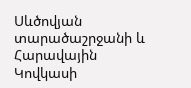Սևծովյան տարածաշրջանի և Հարավային Կովկասի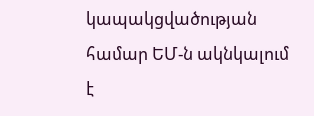կապակցվածության համար ԵՄ-ն ակնկալում է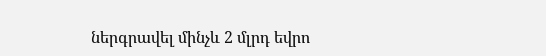ներգրավել մինչև 2 մլրդ եվրո